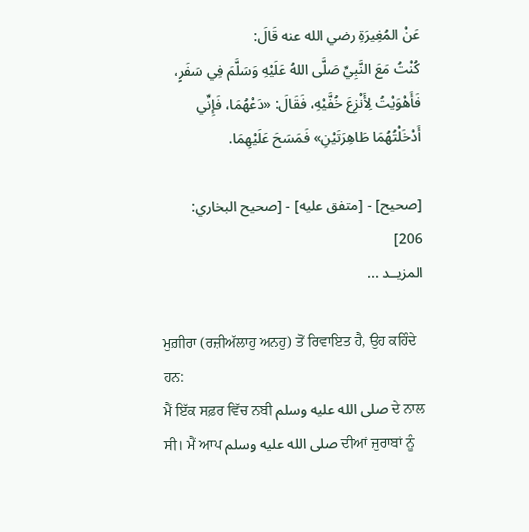عَنْ المُغِيرَةِ رضي الله عنه قَالَ:
كُنْتُ مَعَ النَّبِيِّ صَلَّى اللهُ عَلَيْهِ وَسَلَّمَ فِي سَفَرٍ، فَأَهْوَيْتُ لِأَنْزِعَ خُفَّيْهِ، فَقَالَ: «دَعْهُمَا، فَإِنِّي أَدْخَلْتُهُمَا طَاهِرَتَيْنِ» فَمَسَحَ عَلَيْهِمَا.

[صحيح] - [متفق عليه] - [صحيح البخاري: 206]
المزيــد ...

ਮੁਗ਼ੀਰਾ (ਰਜ਼ੀਅੱਲਾਹੁ ਅਨਹੁ) ਤੋਂ ਰਿਵਾਇਤ ਹੈ, ਉਹ ਕਹਿੰਦੇ ਹਨ:
ਮੈਂ ਇੱਕ ਸਫ਼ਰ ਵਿੱਚ ਨਬੀ صلى الله عليه وسلم ਦੇ ਨਾਲ ਸੀ। ਮੈਂ ਆਪ صلى الله عليه وسلم ਦੀਆਂ ਜੁਰਾਬਾਂ ਨੂੰ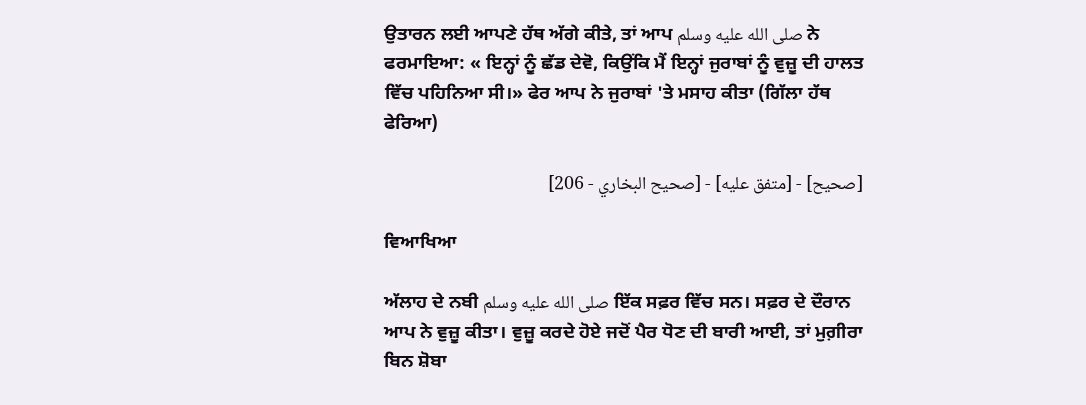ਉਤਾਰਨ ਲਈ ਆਪਣੇ ਹੱਥ ਅੱਗੇ ਕੀਤੇ, ਤਾਂ ਆਪ صلى الله عليه وسلم ਨੇ ਫਰਮਾਇਆ: « ਇਨ੍ਹਾਂ ਨੂੰ ਛੱਡ ਦੇਵੋ, ਕਿਉਂਕਿ ਮੈਂ ਇਨ੍ਹਾਂ ਜੁਰਾਬਾਂ ਨੂੰ ਵੁਜ਼ੂ ਦੀ ਹਾਲਤ ਵਿੱਚ ਪਹਿਨਿਆ ਸੀ।» ਫੇਰ ਆਪ ਨੇ ਜੁਰਾਬਾਂ 'ਤੇ ਮਸਾਹ ਕੀਤਾ (ਗਿੱਲਾ ਹੱਥ ਫੇਰਿਆ)

[صحيح] - [متفق عليه] - [صحيح البخاري - 206]

ਵਿਆਖਿਆ

ਅੱਲਾਹ ਦੇ ਨਬੀ صلى الله عليه وسلم ਇੱਕ ਸਫ਼ਰ ਵਿੱਚ ਸਨ। ਸਫ਼ਰ ਦੇ ਦੌਰਾਨ ਆਪ ਨੇ ਵੁਜ਼ੂ ਕੀਤਾ। ਵੁਜ਼ੂ ਕਰਦੇ ਹੋਏ ਜਦੋਂ ਪੈਰ ਧੋਣ ਦੀ ਬਾਰੀ ਆਈ, ਤਾਂ ਮੁਗ਼ੀਰਾ ਬਿਨ ਸ਼ੋਬਾ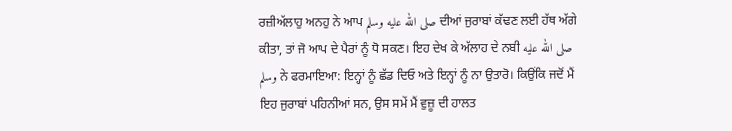ਰਜ਼ੀਅੱਲਾਹੁ ਅਨਹੁ ਨੇ ਆਪ صلى الله عليه وسلم ਦੀਆਂ ਜੁਰਾਬਾਂ ਕੱਢਣ ਲਈ ਹੱਥ ਅੱਗੇ ਕੀਤਾ, ਤਾਂ ਜੋ ਆਪ ਦੇ ਪੈਰਾਂ ਨੂੰ ਧੋ ਸਕਣ। ਇਹ ਦੇਖ ਕੇ ਅੱਲਾਹ ਦੇ ਨਬੀ صلى الله عليه وسلم ਨੇ ਫਰਮਾਇਆ: ਇਨ੍ਹਾਂ ਨੂੰ ਛੱਡ ਦਿਓ ਅਤੇ ਇਨ੍ਹਾਂ ਨੂੰ ਨਾ ਉਤਾਰੋ। ਕਿਉਂਕਿ ਜਦੋਂ ਮੈਂ ਇਹ ਜੁਰਾਬਾਂ ਪਹਿਨੀਆਂ ਸਨ, ਉਸ ਸਮੇਂ ਮੈਂ ਵੁਜ਼ੂ ਦੀ ਹਾਲਤ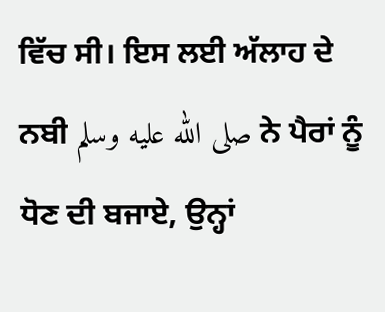ਵਿੱਚ ਸੀ। ਇਸ ਲਈ ਅੱਲਾਹ ਦੇ ਨਬੀ صلى الله عليه وسلم ਨੇ ਪੈਰਾਂ ਨੂੰ ਧੋਣ ਦੀ ਬਜਾਏ, ਉਨ੍ਹਾਂ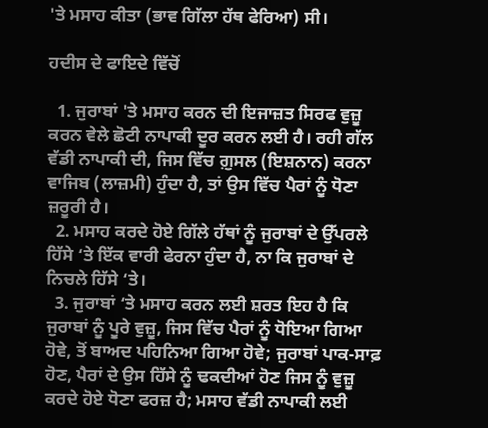'ਤੇ ਮਸਾਹ ਕੀਤਾ (ਭਾਵ ਗਿੱਲਾ ਹੱਥ ਫੇਰਿਆ) ਸੀ।

ਹਦੀਸ ਦੇ ਫਾਇਦੇ ਵਿੱਚੋਂ

  1. ਜੁਰਾਬਾਂ 'ਤੇ ਮਸਾਹ ਕਰਨ ਦੀ ਇਜਾਜ਼ਤ ਸਿਰਫ ਵੁਜ਼ੂ ਕਰਨ ਵੇਲੇ ਛੋਟੀ ਨਾਪਾਕੀ ਦੂਰ ਕਰਨ ਲਈ ਹੈ। ਰਹੀ ਗੱਲ ਵੱਡੀ ਨਾਪਾਕੀ ਦੀ, ਜਿਸ ਵਿੱਚ ਗ਼ੁਸਲ (ਇਸ਼ਨਾਨ) ਕਰਨਾ ਵਾਜਿਬ (ਲਾਜ਼ਮੀ) ਹੁੰਦਾ ਹੈ, ਤਾਂ ਉਸ ਵਿੱਚ ਪੈਰਾਂ ਨੂੰ ਧੋਣਾ ਜ਼ਰੂਰੀ ਹੈ।
  2. ਮਸਾਹ ਕਰਦੇ ਹੋਏ ਗਿੱਲੇ ਹੱਥਾਂ ਨੂੰ ਜੁਰਾਬਾਂ ਦੇ ਉੱਪਰਲੇ ਹਿੱਸੇ ‘ਤੇ ਇੱਕ ਵਾਰੀ ਫੇਰਨਾ ਹੁੰਦਾ ਹੈ, ਨਾ ਕਿ ਜੁਰਾਬਾਂ ਦੇ ਨਿਚਲੇ ਹਿੱਸੇ ‘ਤੇ।
  3. ਜੁਰਾਬਾਂ ‘ਤੇ ਮਸਾਹ ਕਰਨ ਲਈ ਸ਼ਰਤ ਇਹ ਹੈ ਕਿ ਜੁਰਾਬਾਂ ਨੂੰ ਪੂਰੇ ਵੁਜ਼ੂ, ਜਿਸ ਵਿੱਚ ਪੈਰਾਂ ਨੂੰ ਧੋਇਆ ਗਿਆ ਹੋਵੇ, ਤੋਂ ਬਾਅਦ ਪਹਿਨਿਆ ਗਿਆ ਹੋਵੇ; ਜੁਰਾਬਾਂ ਪਾਕ-ਸਾਫ਼ ਹੋਣ, ਪੈਰਾਂ ਦੇ ਉਸ ਹਿੱਸੇ ਨੂੰ ਢਕਦੀਆਂ ਹੋਣ ਜਿਸ ਨੂੰ ਵੁਜ਼ੂ ਕਰਦੇ ਹੋਏ ਧੋਣਾ ਫਰਜ਼ ਹੈ; ਮਸਾਹ ਵੱਡੀ ਨਾਪਾਕੀ ਲਈ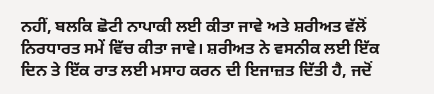ਨਹੀਂ, ਬਲਕਿ ਛੋਟੀ ਨਾਪਾਕੀ ਲਈ ਕੀਤਾ ਜਾਵੇ ਅਤੇ ਸ਼ਰੀਅਤ ਵੱਲੋਂ ਨਿਰਧਾਰਤ ਸਮੇਂ ਵਿੱਚ ਕੀਤਾ ਜਾਵੇ। ਸ਼ਰੀਅਤ ਨੇ ਵਸਨੀਕ ਲਈ ਇੱਕ ਦਿਨ ਤੇ ਇੱਕ ਰਾਤ ਲਈ ਮਸਾਹ ਕਰਨ ਦੀ ਇਜਾਜ਼ਤ ਦਿੱਤੀ ਹੈ, ਜਦੋਂ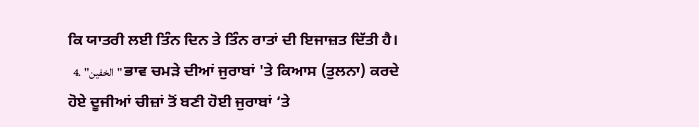ਕਿ ਯਾਤਰੀ ਲਈ ਤਿੰਨ ਦਿਨ ਤੇ ਤਿੰਨ ਰਾਤਾਂ ਦੀ ਇਜਾਜ਼ਤ ਦਿੱਤੀ ਹੈ।
  4. "الخفين" ਭਾਵ ਚਮੜੇ ਦੀਆਂ ਜੁਰਾਬਾਂ 'ਤੇ ਕਿਆਸ (ਤੁਲਨਾ) ਕਰਦੇ ਹੋਏ ਦੂਜੀਆਂ ਚੀਜ਼ਾਂ ਤੋਂ ਬਣੀ ਹੋਈ ਜੁਰਾਬਾਂ ‘ਤੇ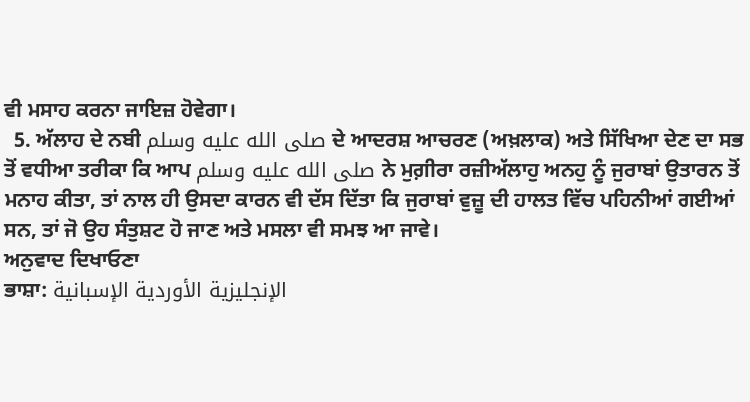ਵੀ ਮਸਾਹ ਕਰਨਾ ਜਾਇਜ਼ ਹੋਵੇਗਾ।
  5. ਅੱਲਾਹ ਦੇ ਨਬੀ صلى الله عليه وسلم ਦੇ ਆਦਰਸ਼ ਆਚਰਣ (ਅਖ਼ਲਾਕ) ਅਤੇ ਸਿੱਖਿਆ ਦੇਣ ਦਾ ਸਭ ਤੋਂ ਵਧੀਆ ਤਰੀਕਾ ਕਿ ਆਪ صلى الله عليه وسلم ਨੇ ਮੁਗ਼ੀਰਾ ਰਜ਼ੀਅੱਲਾਹੁ ਅਨਹੁ ਨੂੰ ਜੁਰਾਬਾਂ ਉਤਾਰਨ ਤੋਂ ਮਨਾਹ ਕੀਤਾ, ਤਾਂ ਨਾਲ ਹੀ ਉਸਦਾ ਕਾਰਨ ਵੀ ਦੱਸ ਦਿੱਤਾ ਕਿ ਜੁਰਾਬਾਂ ਵੁਜ਼ੂ ਦੀ ਹਾਲਤ ਵਿੱਚ ਪਹਿਨੀਆਂ ਗਈਆਂ ਸਨ, ਤਾਂ ਜੋ ਉਹ ਸੰਤੁਸ਼ਟ ਹੋ ਜਾਣ ਅਤੇ ਮਸਲਾ ਵੀ ਸਮਝ ਆ ਜਾਵੇ।
ਅਨੁਵਾਦ ਦਿਖਾਓਣਾ
ਭਾਸ਼ਾ: الإنجليزية الأوردية الإسبانية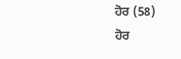ਹੋਰ (58)
ਹੋਰ